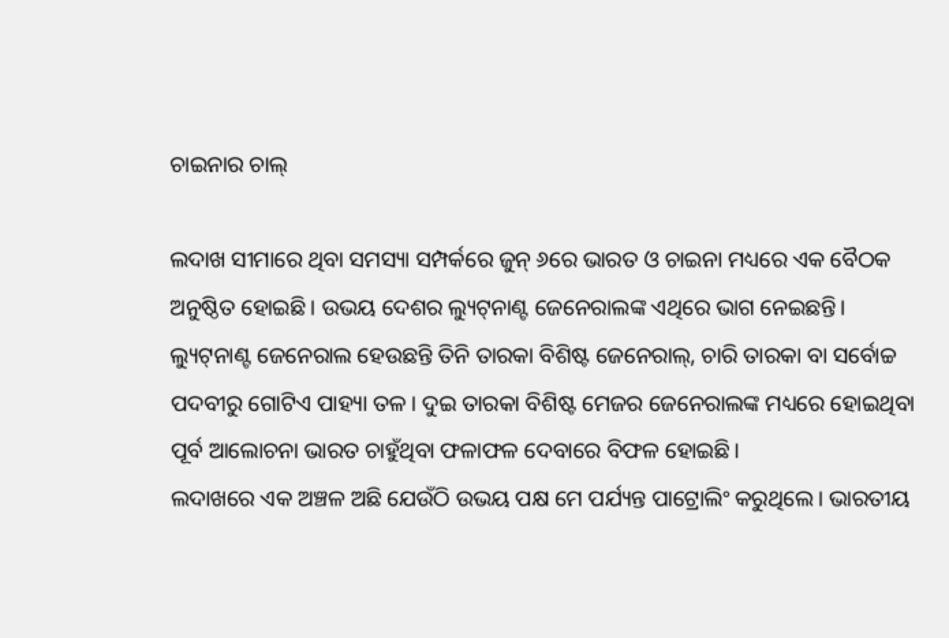ଚାଇନାର ଚାଲ୍‌

ଲଦାଖ ସୀମାରେ ଥିବା ସମସ୍ୟା ସମ୍ପର୍କରେ ଜୁନ୍‌ ୬ରେ ଭାରତ ଓ ଚାଇନା ମଧ୍ୟରେ ଏକ ବୈଠକ ଅନୁଷ୍ଠିତ ହୋଇଛି। ଉଭୟ ଦେଶର ଲ୍ୟୁଟ୍‌ନାଣ୍ଟ ଜେନେରାଲଙ୍କ ଏଥିରେ ଭାଗ ନେଇଛନ୍ତି। ଲ୍ୟୁଟ୍‌ନାଣ୍ଟ ଜେନେରାଲ ହେଉଛନ୍ତି ତିନି ତାରକା ବିଶିଷ୍ଟ ଜେନେରାଲ୍‌, ଚାରି ତାରକା ବା ସର୍ବୋଚ୍ଚ ପଦବୀରୁ ଗୋଟିଏ ପାହ୍ୟା ତଳ। ଦୁଇ ତାରକା ବିଶିଷ୍ଟ ମେଜର ଜେନେରାଲଙ୍କ ମଧ୍ୟରେ ହୋଇଥିବା ପୂର୍ବ ଆଲୋଚନା ଭାରତ ଚାହୁଁଥିବା ଫଳାଫଳ ଦେବାରେ ବିଫଳ ହୋଇଛି।
ଲଦାଖରେ ଏକ ଅଞ୍ଚଳ ଅଛି ଯେଉଁଠି ଉଭୟ ପକ୍ଷ ମେ ପର୍ଯ୍ୟନ୍ତ ପାଟ୍ରୋଲିଂ କରୁଥିଲେ। ଭାରତୀୟ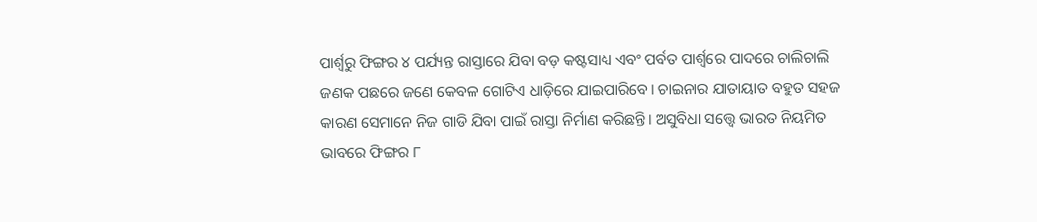ପାର୍ଶ୍ୱରୁ ଫିଙ୍ଗର ୪ ପର୍ଯ୍ୟନ୍ତ ରାସ୍ତାରେ ଯିବା ବଡ଼ କଷ୍ଟସାଧ୍ୟ ଏବଂ ପର୍ବତ ପାର୍ଶ୍ୱରେ ପାଦରେ ଚାଲିଚାଲି ଜଣକ ପଛରେ ଜଣେ କେବଳ ଗୋଟିଏ ଧାଡ଼ିରେ ଯାଇପାରିବେ। ଚାଇନାର ଯାତାୟାତ ବହୁତ ସହଜ କାରଣ ସେମାନେ ନିଜ ଗାଡି ଯିବା ପାଇଁ ରାସ୍ତା ନିର୍ମାଣ କରିଛନ୍ତି। ଅସୁବିଧା ସତ୍ତ୍ୱେ ଭାରତ ନିୟମିତ ଭାବରେ ଫିଙ୍ଗର ୮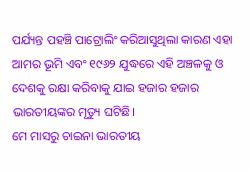ପର୍ଯ୍ୟନ୍ତ ପହଞ୍ଚି ପାଟ୍ରୋଲିଂ କରିଆସୁଥିଲା କାରଣ ଏହା ଆମର ଭୂମି ଏବଂ ୧୯୬୨ ଯୁଦ୍ଧରେ ଏହି ଅଞ୍ଚଳକୁ ଓ ଦେଶକୁ ରକ୍ଷା କରିବାକୁ ଯାଇ ହଜାର ହଜାର ଭାରତୀୟଙ୍କର ମୃତ୍ୟୁ ଘଟିଛି।
ମେ ମାସରୁ ଚାଇନା ଭାରତୀୟ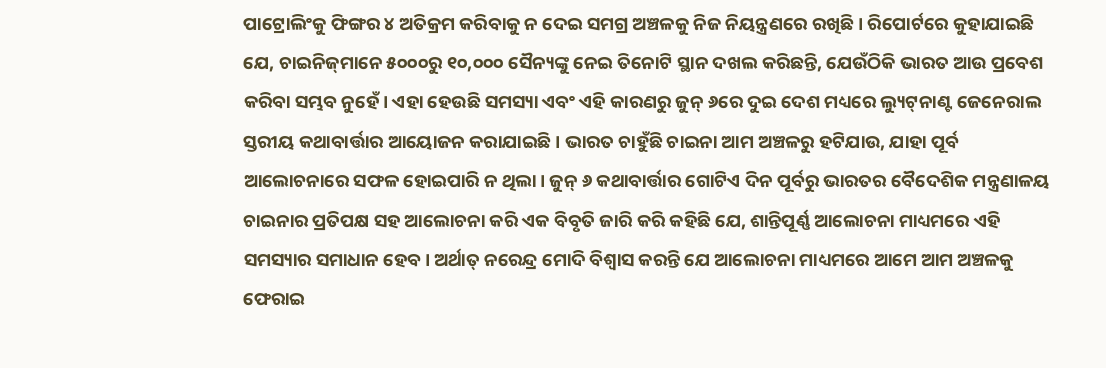ପାଟ୍ରୋଲିଂକୁ ଫିଙ୍ଗର ୪ ଅତିକ୍ରମ କରିବାକୁ ନ ଦେଇ ସମଗ୍ର ଅଞ୍ଚଳକୁ ନିଜ ନିୟନ୍ତ୍ରଣରେ ରଖିଛି। ରିପୋର୍ଟରେ କୁହାଯାଇଛି ଯେ, ଚାଇନିଜ୍‌ମାନେ ୫୦୦୦ରୁ ୧୦,୦୦୦ ସୈନ୍ୟଙ୍କୁ ନେଇ ତିନୋଟି ସ୍ଥାନ ଦଖଲ କରିଛନ୍ତି, ଯେଉଁଠିକି ଭାରତ ଆଉ ପ୍ରବେଶ କରିବା ସମ୍ଭବ ନୁହେଁ। ଏହା ହେଉଛି ସମସ୍ୟା ଏବଂ ଏହି କାରଣରୁ ଜୁନ୍‌ ୬ରେ ଦୁଇ ଦେଶ ମଧ୍ୟରେ ଲ୍ୟୁଟ୍‌ନାଣ୍ଟ ଜେନେରାଲ ସ୍ତରୀୟ କଥାବାର୍ତ୍ତାର ଆୟୋଜନ କରାଯାଇଛି। ଭାରତ ଚାହୁଁଛି ଚାଇନା ଆମ ଅଞ୍ଚଳରୁ ହଟିଯାଉ, ଯାହା ପୂର୍ବ ଆଲୋଚନାରେ ସଫଳ ହୋଇପାରି ନ ଥିଲା। ଜୁନ୍‌ ୬ କଥାବାର୍ତ୍ତାର ଗୋଟିଏ ଦିନ ପୂର୍ବରୁ ଭାରତର ବୈଦେଶିକ ମନ୍ତ୍ରଣାଳୟ ଚାଇନାର ପ୍ରତିପକ୍ଷ ସହ ଆଲୋଚନା କରି ଏକ ବିବୃତି ଜାରି କରି କହିଛି ଯେ, ଶାନ୍ତିପୂର୍ଣ୍ଣ ଆଲୋଚନା ମାଧ୍ୟମରେ ଏହି ସମସ୍ୟାର ସମାଧାନ ହେବ। ଅର୍ଥାତ୍‌ ନରେନ୍ଦ୍ର ମୋଦି ବିଶ୍ୱାସ କରନ୍ତି ଯେ ଆଲୋଚନା ମାଧ୍ୟମରେ ଆମେ ଆମ ଅଞ୍ଚଳକୁ ଫେରାଇ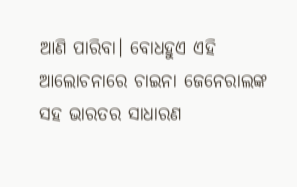ଆଣି ପାରିବା। ବୋଧହୁଏ ଏହି ଆଲୋଚନାରେ ଚାଇନା ଜେନେରାଲଙ୍କ ସହ ଭାରତର ସାଧାରଣ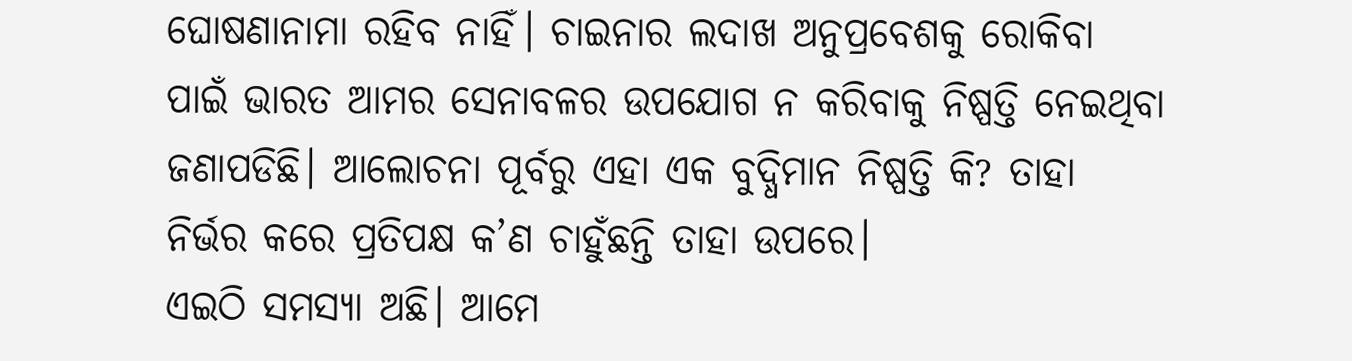ଘୋଷଣାନାମା ରହିବ ନାହିଁ। ଚାଇନାର ଲଦାଖ ଅନୁପ୍ରବେଶକୁ ରୋକିବା ପାଇଁ ଭାରତ ଆମର ସେନାବଳର ଉପଯୋଗ ନ କରିବାକୁ ନିଷ୍ପତ୍ତି ନେଇଥିବା ଜଣାପଡିଛି। ଆଲୋଚନା ପୂର୍ବରୁ ଏହା ଏକ ବୁଦ୍ଧିମାନ ନିଷ୍ପତ୍ତି କି? ତାହା ନିର୍ଭର କରେ ପ୍ରତିପକ୍ଷ କ’ଣ ଚାହୁଁଛନ୍ତି ତାହା ଉପରେ।
ଏଇଠି ସମସ୍ୟା ଅଛି। ଆମେ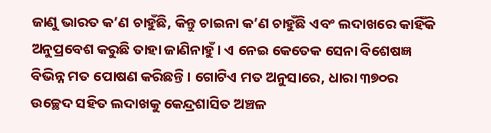ଜାଣୁ ଭାରତ କ’ଣ ଚାହୁଁଛି, କିନ୍ତୁ ଚାଇନା କ’ଣ ଚାହୁଁଛି ଏବଂ ଲଦାଖରେ କାହିଁକି ଅନୁପ୍ରବେଶ କରୁଛି ତାହା ଜାଣିନାହୁଁ। ଏ ନେଇ କେତେକ ସେନା ବିଶେଷଜ୍ଞ ବିଭିନ୍ନ ମତ ପୋଷଣ କରିଛନ୍ତି। ଗୋଟିଏ ମତ ଅନୁସାରେ, ଧାରା ୩୭୦ର ଉଚ୍ଛେଦ ସହିତ ଲଦାଖକୁ କେନ୍ଦ୍ରଶାସିତ ଅଞ୍ଚଳ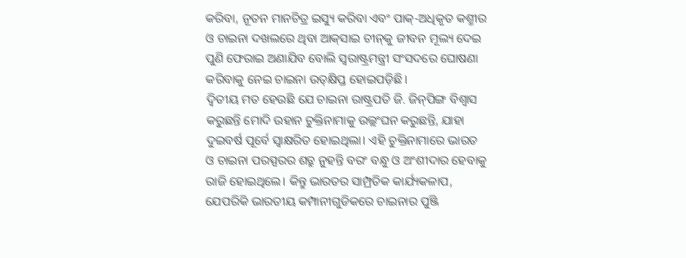କରିବା, ନୂତନ ମାନଚିତ୍ର ଇସ୍ୟୁ କରିବା ଏବଂ ପାକ୍‌-ଅଧିକୃତ କଶ୍ମୀର ଓ ଚାଇନା ଦଖଲରେ ଥିବା ଆକ୍‌ସାଇ ଚୀନ୍‌କୁ ଜୀବନ ମୂଲ୍ୟ ଦେଇ ପୁଣି ଫେରାଇ ଅଣାଯିବ ବୋଲି ସ୍ବରାଷ୍ଟ୍ରମନ୍ତ୍ରୀ ସଂସଦରେ ଘୋଷଣା କରିବାକୁ ନେଇ ଚାଇନା ଉତ୍‌କ୍ଷିପ୍ତ ହୋଇପଡ଼ିଛି।
ଦ୍ୱିତୀୟ ମତ ହେଉଛି ଯେ ଚାଇନା ରାଷ୍ଟ୍ରପତି ଜି. ଜିନ୍‌ପିଙ୍ଗ ବିଶ୍ୱାସ କରୁଛନ୍ତି ମୋଦି ଉହାନ ଚୁକ୍ତିନାମାକୁ ଉଲ୍ଲଂଘନ କରୁଛନ୍ତି, ଯାହା ଦୁଇବର୍ଷ ପୂର୍ବେ ସ୍ବାକ୍ଷରିତ ହୋଇଥିଲା। ଏହି ଚୁକ୍ତିନାମାରେ ଭାରତ ଓ ଚାଇନା ପରସ୍ପରର ଶତ୍ରୁ ନୁହନ୍ତି ବରଂ ବନ୍ଧୁ ଓ ଅଂଶୀଦାର ହେବାକୁ ରାଜି ହୋଇଥିଲେ। କିନ୍ତୁ ଭାରତର ସାମ୍ପ୍ରତିକ କାର୍ଯ୍ୟକଳାପ, ଯେପରିକି ଭାରତୀୟ କମ୍ପାନୀଗୁଡିକରେ ଚାଇନାର ପୁଞ୍ଜି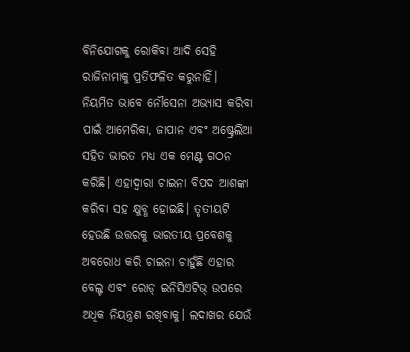ବିନିଯୋଗକୁ ରୋକିବା ଆଦି ସେହି ରାଜିନାମାକୁ ପ୍ରତିଫଳିତ କରୁନାହିଁ। ନିୟମିତ ଭାବେ ନୌସେନା ଅଭ୍ୟାସ କରିବା ପାଇଁ ଆମେରିକା, ଜାପାନ ଏବଂ ଅଷ୍ଟ୍ରେଲିଆ ସହିତ ଭାରତ ମଧ୍ୟ ଏକ ମେଣ୍ଟ ଗଠନ କରିଛି। ଏହାଦ୍ୱାରା ଚାଇନା ବିପଦ ଆଶଙ୍କା କରିବା ସହ କ୍ଷୁବ୍ଧ ହୋଇଛି। ତୃତୀୟଟି ହେଉଛି ଉତ୍ତରକୁ ଭାରତୀୟ ପ୍ରବେଶକୁ ଅବରୋଧ କରି ଚାଇନା ଚାହୁଁଛି ଏହାର ବେଲ୍ଟ ଏବଂ ରୋଡ୍‌ ଇନିସିଏଟିଭ୍‌ ଉପରେ ଅଧିକ ନିୟନ୍ତ୍ରଣ ରଖିବାକୁ। ଲଦାଖର ଯେଉଁ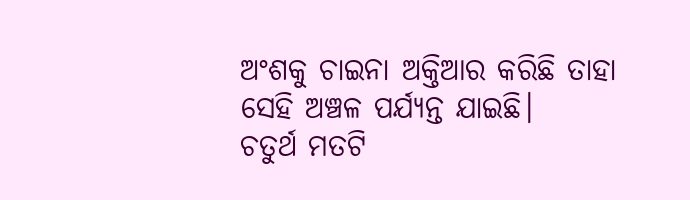ଅଂଶକୁ ଚାଇନା ଅକ୍ତିଆର କରିଛି ତାହା ସେହି ଅଞ୍ଚଳ ପର୍ଯ୍ୟନ୍ତ ଯାଇଛି।
ଚତୁର୍ଥ ମତଟି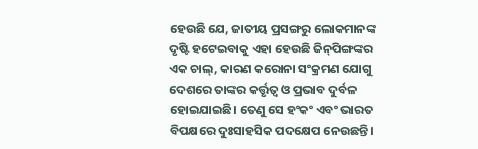ହେଉଛି ଯେ, ଜାତୀୟ ପ୍ରସଙ୍ଗରୁ ଲୋକମାନଙ୍କ ଦୃଷ୍ଟି ହଟେଇବାକୁ ଏହା ହେଉଛି ଜିନ୍‌ପିଙ୍ଗଙ୍କର ଏକ ଚାଲ୍‌, କାରଣ କରୋନା ସଂକ୍ରମଣ ଯୋଗୁ ଦେଶରେ ତାଙ୍କର କର୍ତ୍ତୃତ୍ୱ ଓ ପ୍ରଭାବ ଦୁର୍ବଳ ହୋଇଯାଇଛି। ତେଣୁ ସେ ହଂକଂ ଏବଂ ଭାରତ ବିପକ୍ଷରେ ଦୁଃସାହସିକ ପଦକ୍ଷେପ ନେଉଛନ୍ତି।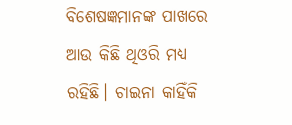ବିଶେଷଜ୍ଞମାନଙ୍କ ପାଖରେ ଆଉ କିଛି ଥିଓରି ମଧ୍ୟ ରହିଛି। ଚାଇନା କାହିଁକି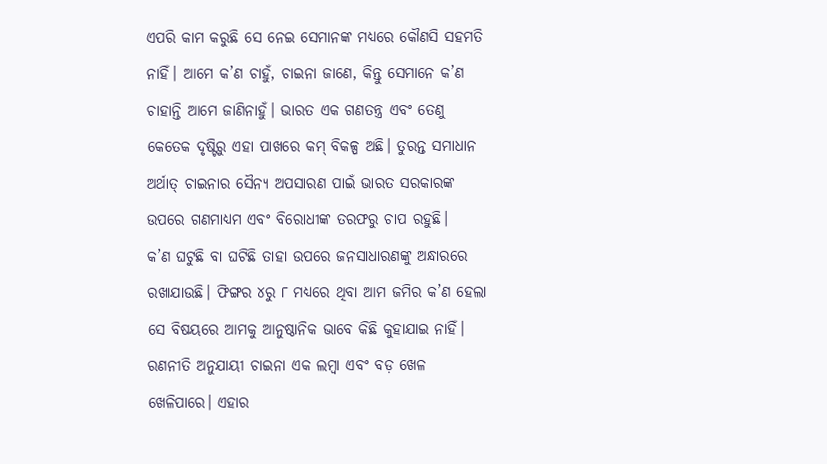ଏପରି କାମ କରୁଛି ସେ ନେଇ ସେମାନଙ୍କ ମଧ୍ୟରେ କୌଣସି ସହମତି ନାହିଁ। ଆମେ କ’ଣ ଚାହୁଁ, ଚାଇନା ଜାଣେ, କିନ୍ତୁ ସେମାନେ କ’ଣ ଚାହାନ୍ତି ଆମେ ଜାଣିନାହୁଁ। ଭାରତ ଏକ ଗଣତନ୍ତ୍ର ଏବଂ ତେଣୁ କେତେକ ଦୃଷ୍ଟିରୁ ଏହା ପାଖରେ କମ୍‌ ବିକଳ୍ପ ଅଛି। ତୁରନ୍ତ ସମାଧାନ ଅର୍ଥାତ୍‌ ଚାଇନାର ସୈନ୍ୟ ଅପସାରଣ ପାଇଁ ଭାରତ ସରକାରଙ୍କ ଉପରେ ଗଣମାଧ୍ୟମ ଏବଂ ବିରୋଧୀଙ୍କ ତରଫରୁ ଚାପ ରହୁଛି।
କ’ଣ ଘଟୁଛି ବା ଘଟିଛି ତାହା ଉପରେ ଜନସାଧାରଣଙ୍କୁ ଅନ୍ଧାରରେ ରଖାଯାଉଛି। ଫିଙ୍ଗର ୪ରୁ ୮ ମଧ୍ୟରେ ଥିବା ଆମ ଜମିର କ’ଣ ହେଲା ସେ ବିଷୟରେ ଆମକୁ ଆନୁଷ୍ଠାନିକ ଭାବେ କିଛି କୁହାଯାଇ ନାହିଁ। ରଣନୀତି ଅନୁଯାୟୀ ଚାଇନା ଏକ ଲମ୍ବା ଏବଂ ବଡ଼ ଖେଳ ଖେଳିପାରେ। ଏହାର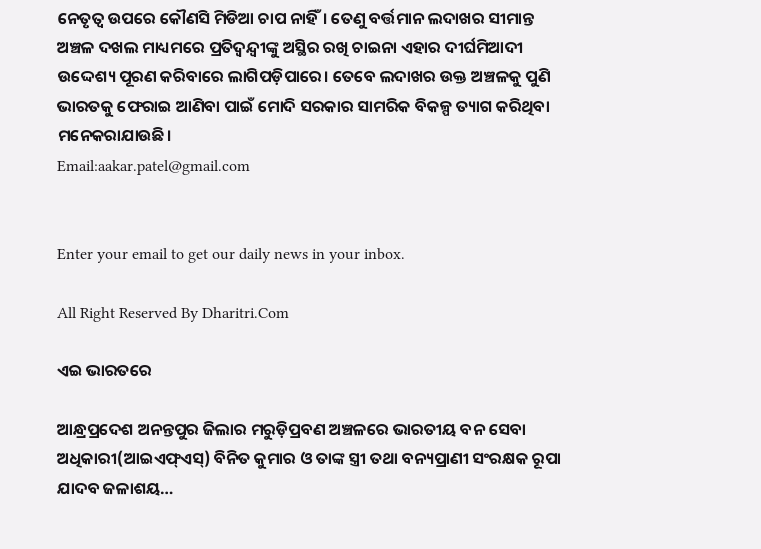ନେତୃତ୍ୱ ଉପରେ କୌଣସି ମିଡିଆ ଚାପ ନାହିଁ। ତେଣୁ ବର୍ତ୍ତମାନ ଲଦାଖର ସୀମାନ୍ତ ଅଞ୍ଚଳ ଦଖଲ ମାଧ୍ୟମରେ ପ୍ରତିଦ୍ୱନ୍ଦ୍ୱୀଙ୍କୁ ଅସ୍ଥିର ରଖି ଚାଇନା ଏହାର ଦୀର୍ଘମିଆଦୀ ଉଦ୍ଦେଶ୍ୟ ପୂରଣ କରିବାରେ ଲାଗିପଡ଼ିପାରେ। ତେବେ ଲଦାଖର ଉକ୍ତ ଅଞ୍ଚଳକୁ ପୁଣି ଭାରତକୁ ଫେରାଇ ଆଣିବା ପାଇଁ ମୋଦି ସରକାର ସାମରିକ ବିକଳ୍ପ ତ୍ୟାଗ କରିଥିବା ମନେକରାଯାଉଛି।
Email:aakar.patel@gmail.com


Enter your email to get our daily news in your inbox.

All Right Reserved By Dharitri.Com

ଏଇ ଭାରତରେ

ଆନ୍ଧ୍ରପ୍ରଦେଶ ଅନନ୍ତପୁର ଜିଲାର ମରୁଡ଼ିପ୍ରବଣ ଅଞ୍ଚଳରେ ଭାରତୀୟ ବନ ସେବା ଅଧିକାରୀ(ଆଇଏଫ୍‌ଏସ୍‌) ବିନିତ କୁମାର ଓ ତାଙ୍କ ସ୍ତ୍ରୀ ତଥା ବନ୍ୟପ୍ରାଣୀ ସଂରକ୍ଷକ ରୂପା ଯାଦବ ଜଳାଶୟ…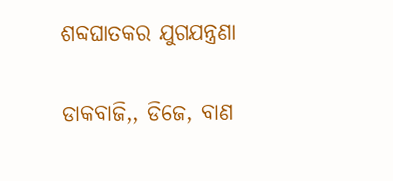ଶବ୍ଦଘାତକର ଯୁଗଯନ୍ତ୍ରଣା

ଡାକବାଜି,, ଡିଜେ, ବାଣ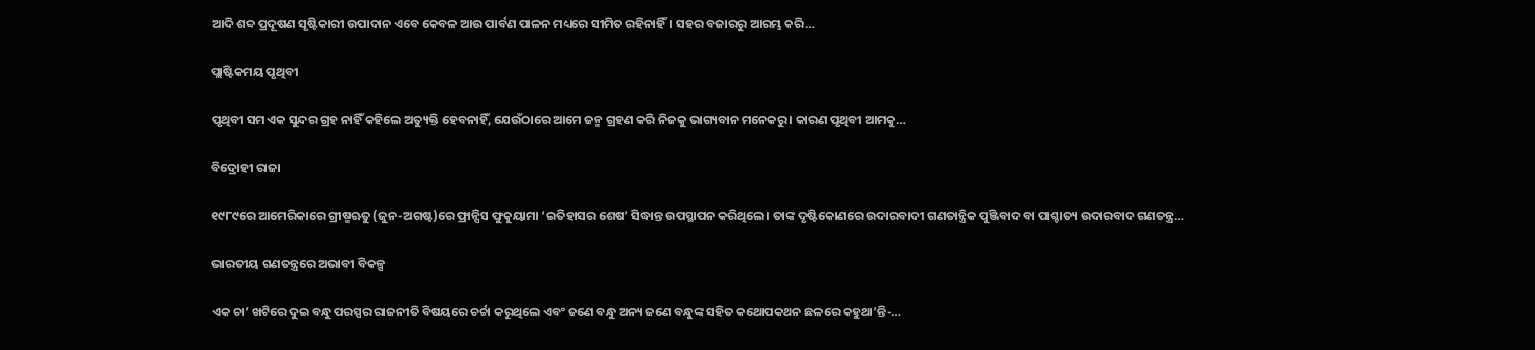ଆଦି ଶବ୍ଦ ପ୍ରଦୂଷଣ ସୃଷ୍ଟିକାରୀ ଉପାଦାନ ଏବେ କେବଳ ଆଉ ପାର୍ବଣ ପାଳନ ମଧ୍ୟରେ ସୀମିତ ରହିନାହିଁ। ସହର ବଜାରରୁ ଆରମ୍ଭ କରି…

ପ୍ଲାଷ୍ଟିକମୟ ପୃଥିବୀ

ପୃଥିବୀ ସମ ଏକ ସୁନ୍ଦର ଗ୍ରହ ନାହିଁ କହିଲେ ଅତ୍ୟୁକ୍ତି ହେବନାହିଁ, ଯେଉଁଠାରେ ଆମେ ଜନ୍ମ ଗ୍ରହଣ କରି ନିଜକୁ ଭାଗ୍ୟବାନ ମନେକରୁ। କାରଣ ପୃଥିବୀ ଆମକୁ…

ବିଦ୍ରୋହୀ ରାଜା

୧୯୮୯ରେ ଆମେରିକାରେ ଗ୍ରୀଷ୍ମଋତୁ (ଜୁନ-ଅଗଷ୍ଟ)ରେ ଫ୍ରାନ୍ସିସ ଫୁକୁୟାମା ‘ଇତିହାସର ଶେଷ’ ସିଦ୍ଧାନ୍ତ ଉପସ୍ଥାପନ କରିଥିଲେ। ତାଙ୍କ ଦୃଷ୍ଟିକୋଣରେ ଉଦାରବାଦୀ ଗଣତାନ୍ତ୍ରିକ ପୁଞ୍ଜିବାଦ ବା ପାଶ୍ଚାତ୍ୟ ଉଦାରବାଦ ଗଣତନ୍ତ୍ର…

ଭାରତୀୟ ଗଣତନ୍ତ୍ରରେ ଅଭାବୀ ବିକଳ୍ପ

ଏକ ଚା’ ଖଟିରେ ଦୁଇ ବନ୍ଧୁ ପରସ୍ପର ରାଜନୀତି ବିଷୟରେ ଚର୍ଚ୍ଚା କରୁଥିଲେ ଏବଂ ଜଣେ ବନ୍ଧୁ ଅନ୍ୟ ଜଣେ ବନ୍ଧୁଙ୍କ ସହିତ କଥୋପକଥନ ଛଳରେ କହୁଥା’ନ୍ତି-…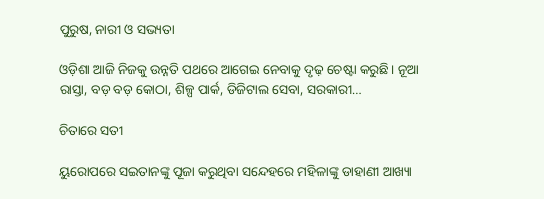ପୁରୁଷ, ନାରୀ ଓ ସଭ୍ୟତା

ଓଡ଼ିଶା ଆଜି ନିଜକୁ ଉନ୍ନତି ପଥରେ ଆଗେଇ ନେବାକୁ ଦୃଢ଼ ଚେଷ୍ଟା କରୁଛି। ନୂଆ ରାସ୍ତା, ବଡ଼ ବଡ଼ କୋଠା, ଶିଳ୍ପ ପାର୍କ, ଡିଜିଟାଲ ସେବା, ସରକାରୀ…

ଚିତାରେ ସତୀ

ୟୁରୋପରେ ସଇତାନଙ୍କୁ ପୂଜା କରୁଥିବା ସନ୍ଦେହରେ ମହିଳାଙ୍କୁ ଡାହାଣୀ ଆଖ୍ୟା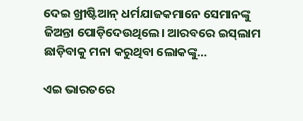ଦେଇ ଖ୍ରୀଷ୍ଟିଆନ୍‌ ଧର୍ମଯାଜକମାନେ ସେମାନଙ୍କୁ ଜିଅନ୍ତା ପୋଡ଼ିଦେଉଥିଲେ। ଆରବରେ ଇସ୍‌ଲାମ ଛାଡ଼ିବାକୁ ମନା କରୁଥିବା ଲୋକଙ୍କୁ…

ଏଇ ଭାରତରେ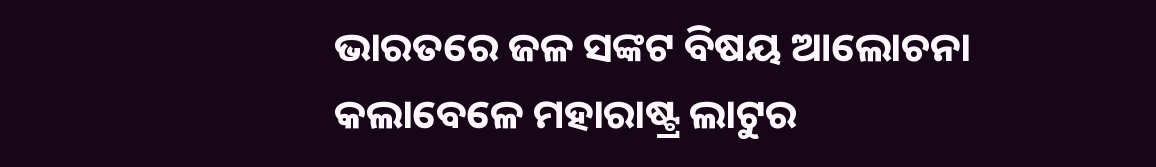ଭାରତରେ ଜଳ ସଙ୍କଟ ବିଷୟ ଆଲୋଚନା କଲାବେଳେ ମହାରାଷ୍ଟ୍ର ଲାଟୁର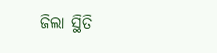ଜିଲା ସ୍ଥିତି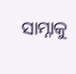ସାମ୍ନାକୁ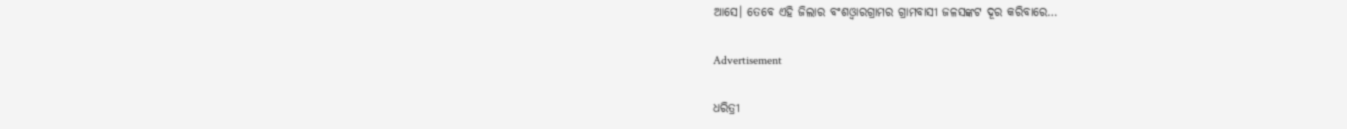ଆସେ। ତେବେ ଏହି ଜିଲାର ବଂଶଓ୍ବାରଗ୍ରାମର ଗ୍ରାମବାସୀ ଜଳସଙ୍କଟ ଦୂର କରିବାରେ…

Advertisement

ଧରିତ୍ରୀ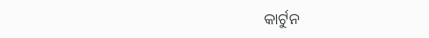କାର୍ଟୁନ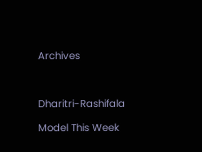Archives



Dharitri-Rashifala

Model This Week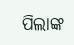ପିଲାଙ୍କ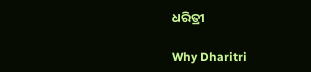ଧରିତ୍ରୀ

Why Dharitri